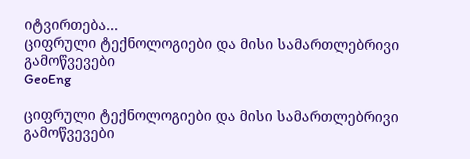იტვირთება...
ციფრული ტექნოლოგიები და მისი სამართლებრივი გამოწვევები
GeoEng

ციფრული ტექნოლოგიები და მისი სამართლებრივი გამოწვევები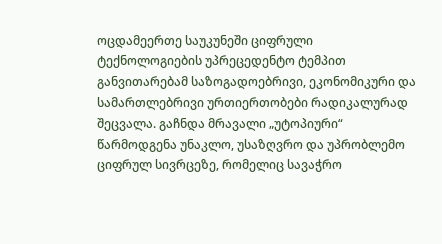ოცდამეერთე საუკუნეში ციფრული ტექნოლოგიების უპრეცედენტო ტემპით განვითარებამ საზოგადოებრივი, ეკონომიკური და სამართლებრივი ურთიერთობები რადიკალურად შეცვალა. გაჩნდა მრავალი „უტოპიური“ წარმოდგენა უნაკლო, უსაზღვრო და უპრობლემო ციფრულ სივრცეზე, რომელიც სავაჭრო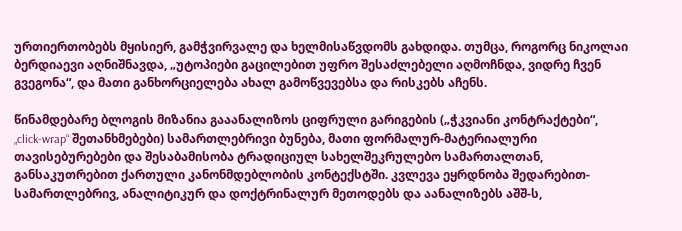ურთიერთობებს მყისიერ, გამჭვირვალე და ხელმისაწვდომს გახდიდა. თუმცა, როგორც ნიკოლაი ბერდიაევი აღნიშნავდა, „უტოპიები გაცილებით უფრო შესაძლებელი აღმოჩნდა, ვიდრე ჩვენ გვეგონა“, და მათი განხორციელება ახალ გამოწვევებსა და რისკებს აჩენს.

წინამდებარე ბლოგის მიზანია გააანალიზოს ციფრული გარიგების („ჭკვიანი კონტრაქტები“, „click-wrap“ შეთანხმებები) სამართლებრივი ბუნება, მათი ფორმალურ-მატერიალური თავისებურებები და შესაბამისობა ტრადიციულ სახელშეკრულებო სამართალთან, განსაკუთრებით ქართული კანონმდებლობის კონტექსტში. კვლევა ეყრდნობა შედარებით-სამართლებრივ, ანალიტიკურ და დოქტრინალურ მეთოდებს და აანალიზებს აშშ-ს,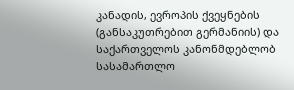კანადის, ევროპის ქვეყნების (განსაკუთრებით გერმანიის) და საქართველოს კანონმდებლობ სასამართლო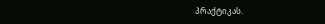პრაქტიკას.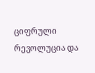ციფრული რევოლუცია და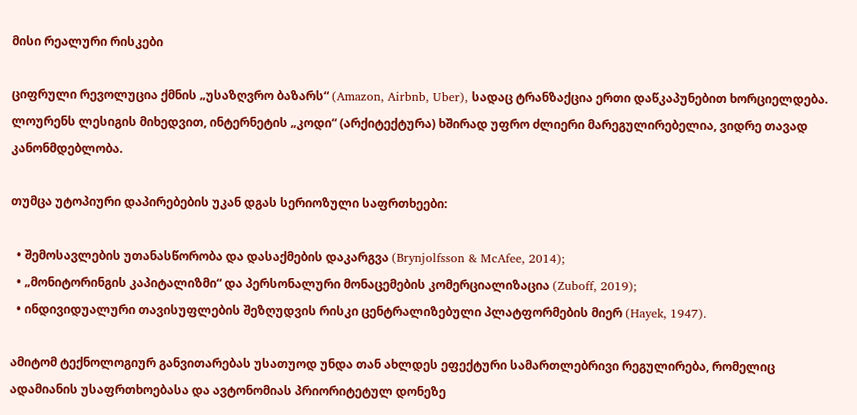მისი რეალური რისკები

ციფრული რევოლუცია ქმნის „უსაზღვრო ბაზარს“ (Amazon, Airbnb, Uber), სადაც ტრანზაქცია ერთი დაწკაპუნებით ხორციელდება. ლოურენს ლესიგის მიხედვით, ინტერნეტის „კოდი“ (არქიტექტურა) ხშირად უფრო ძლიერი მარეგულირებელია, ვიდრე თავად კანონმდებლობა.

თუმცა უტოპიური დაპირებების უკან დგას სერიოზული საფრთხეები:

  • შემოსავლების უთანასწორობა და დასაქმების დაკარგვა (Brynjolfsson & McAfee, 2014);
  • „მონიტორინგის კაპიტალიზმი“ და პერსონალური მონაცემების კომერციალიზაცია (Zuboff, 2019);
  • ინდივიდუალური თავისუფლების შეზღუდვის რისკი ცენტრალიზებული პლატფორმების მიერ (Hayek, 1947).

ამიტომ ტექნოლოგიურ განვითარებას უსათუოდ უნდა თან ახლდეს ეფექტური სამართლებრივი რეგულირება, რომელიც ადამიანის უსაფრთხოებასა და ავტონომიას პრიორიტეტულ დონეზე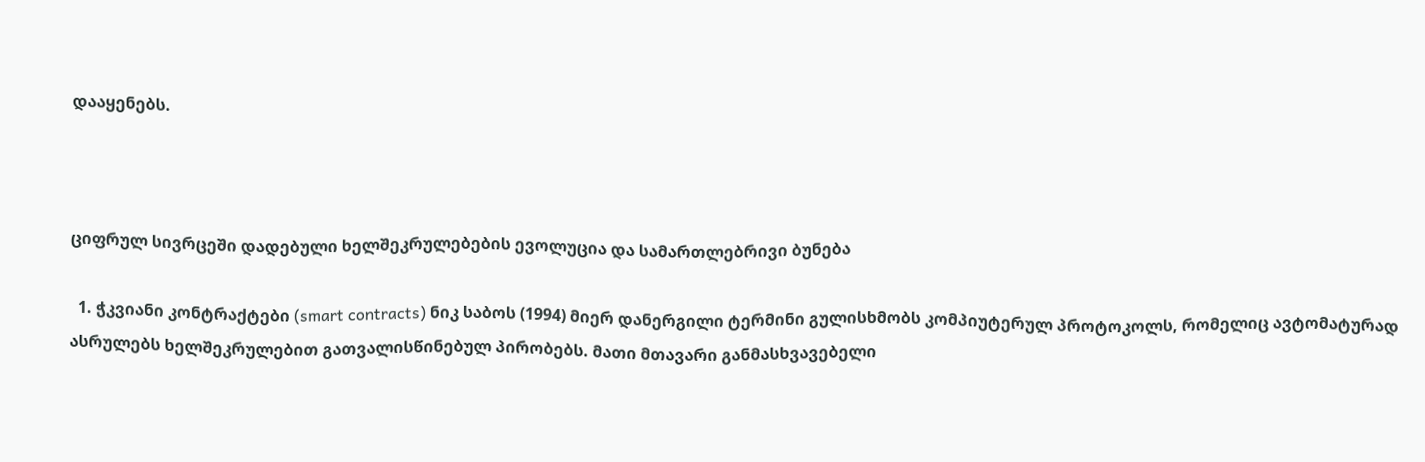დააყენებს.



ციფრულ სივრცეში დადებული ხელშეკრულებების ევოლუცია და სამართლებრივი ბუნება

  1. ჭკვიანი კონტრაქტები (smart contracts) ნიკ საბოს (1994) მიერ დანერგილი ტერმინი გულისხმობს კომპიუტერულ პროტოკოლს, რომელიც ავტომატურად ასრულებს ხელშეკრულებით გათვალისწინებულ პირობებს. მათი მთავარი განმასხვავებელი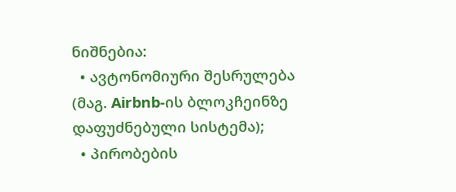ნიშნებია:
  • ავტონომიური შესრულება (მაგ. Airbnb-ის ბლოკჩეინზე დაფუძნებული სისტემა);
  • პირობების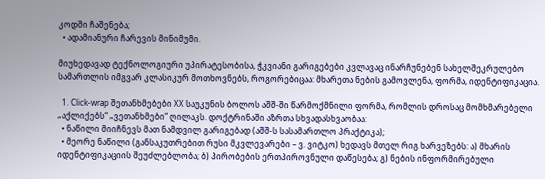კოდში ჩაშენება;
  • ადამიანური ჩარევის მინიმუმი.

მიუხედავად ტექნოლოგიური უპირატესობისა, ჭკვიანი გარიგებები კვლავაც ინარჩუნებენ სახელშეკრულებო სამართლის იმგვარ კლასიკურ მოთხოვნებს, როგორებიცაა: მხარეთა ნების გამოვლენა, ფორმა, იდენტიფიკაცია.

  1. Click-wrap შეთანხმებები XX საუკუნის ბოლოს აშშ-ში წარმოქმნილი ფორმა, რომლის დროსაც მომხმარებელი „აქლიქებს“ „ვეთანხმები“ ღილაკს. დოქტრინაში აზრთა სხვადასხვაობაა:
  • ნაწილი მიიჩნევს მათ ნამდვილ გარიგებად (აშშ-ს სასამართლო პრაქტიკა);
  • მეორე ნაწილი (განსაკუთრებით რუსი მკვლევარები – ვ. ვიტკო) ხედავს მთელ რიგ ხარვეზებს: ა) მხარის იდენტიფიკაციის შეუძლებლობა; ბ) პირობების ერთპიროვნული დაწესება; გ) ნების ინფორმირებული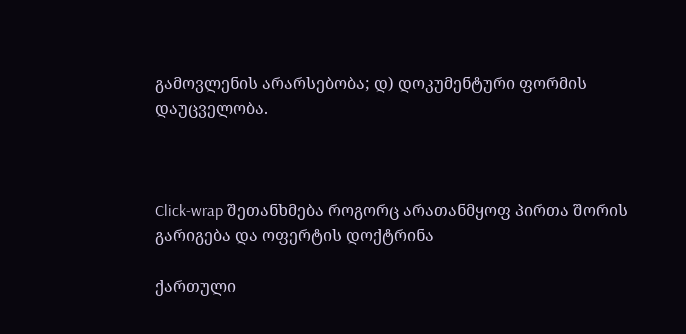გამოვლენის არარსებობა; დ) დოკუმენტური ფორმის დაუცველობა.



Click-wrap შეთანხმება როგორც არათანმყოფ პირთა შორის გარიგება და ოფერტის დოქტრინა

ქართული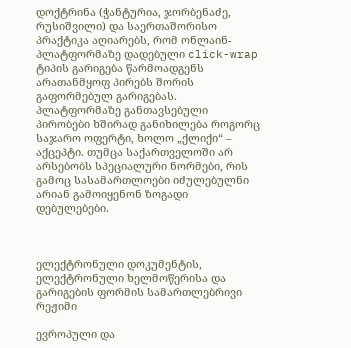დოქტრინა (ჭანტურია, ჯორბენაძე, რუსიშვილი) და საერთაშორისო პრაქტიკა აღიარებს, რომ ონლაინ-პლატფორმაზე დადებული click-wrap ტიპის გარიგება წარმოადგენს არათანმყოფ პირებს შორის გაფორმებულ გარიგებას. პლატფორმაზე განთავსებული პირობები ხშირად განიხილება როგორც საჯარო ოფერტი, ხოლო „ქლიქი“ – აქცეპტი. თუმცა საქართველოში არ არსებობს სპეციალური ნორმები, რის გამოც სასამართლოები იძულებულნი არიან გამოიყენონ ზოგადი დებულებები.



ელექტრონული დოკუმენტის, ელექტრონული ხელმოწერისა და გარიგების ფორმის სამართლებრივი რეჟიმი

ევროპული და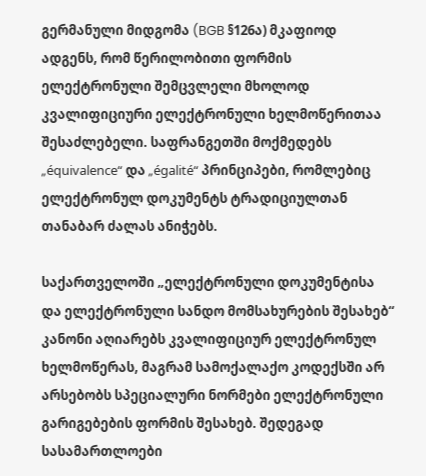გერმანული მიდგომა (BGB §126ა) მკაფიოდ ადგენს, რომ წერილობითი ფორმის ელექტრონული შემცვლელი მხოლოდ კვალიფიციური ელექტრონული ხელმოწერითაა შესაძლებელი. საფრანგეთში მოქმედებს „équivalence“ და „égalité“ პრინციპები, რომლებიც ელექტრონულ დოკუმენტს ტრადიციულთან თანაბარ ძალას ანიჭებს.

საქართველოში „ელექტრონული დოკუმენტისა და ელექტრონული სანდო მომსახურების შესახებ“ კანონი აღიარებს კვალიფიციურ ელექტრონულ ხელმოწერას, მაგრამ სამოქალაქო კოდექსში არ არსებობს სპეციალური ნორმები ელექტრონული გარიგებების ფორმის შესახებ. შედეგად სასამართლოები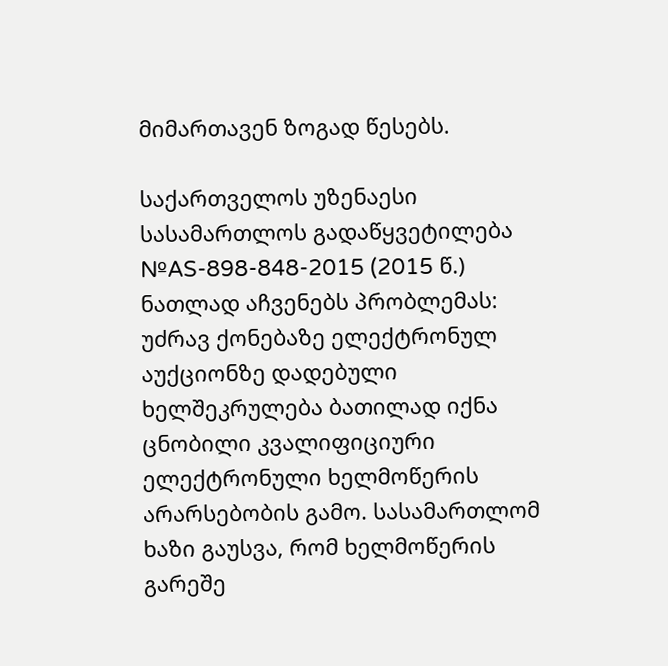მიმართავენ ზოგად წესებს.

საქართველოს უზენაესი სასამართლოს გადაწყვეტილება №AS-898-848-2015 (2015 წ.) ნათლად აჩვენებს პრობლემას: უძრავ ქონებაზე ელექტრონულ აუქციონზე დადებული ხელშეკრულება ბათილად იქნა ცნობილი კვალიფიციური ელექტრონული ხელმოწერის არარსებობის გამო. სასამართლომ ხაზი გაუსვა, რომ ხელმოწერის გარეშე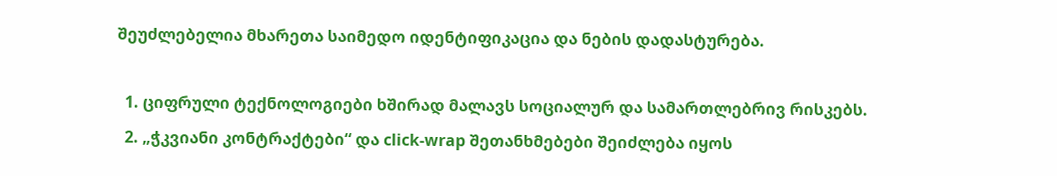შეუძლებელია მხარეთა საიმედო იდენტიფიკაცია და ნების დადასტურება.

  1. ციფრული ტექნოლოგიები ხშირად მალავს სოციალურ და სამართლებრივ რისკებს.
  2. „ჭკვიანი კონტრაქტები“ და click-wrap შეთანხმებები შეიძლება იყოს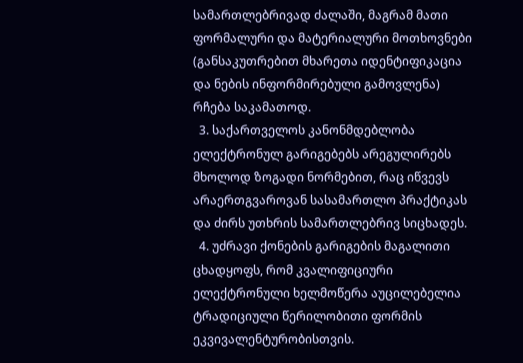სამართლებრივად ძალაში, მაგრამ მათი ფორმალური და მატერიალური მოთხოვნები (განსაკუთრებით მხარეთა იდენტიფიკაცია და ნების ინფორმირებული გამოვლენა) რჩება საკამათოდ.
  3. საქართველოს კანონმდებლობა ელექტრონულ გარიგებებს არეგულირებს მხოლოდ ზოგადი ნორმებით, რაც იწვევს არაერთგვაროვან სასამართლო პრაქტიკას და ძირს უთხრის სამართლებრივ სიცხადეს.
  4. უძრავი ქონების გარიგების მაგალითი ცხადყოფს, რომ კვალიფიციური ელექტრონული ხელმოწერა აუცილებელია ტრადიციული წერილობითი ფორმის ეკვივალენტურობისთვის.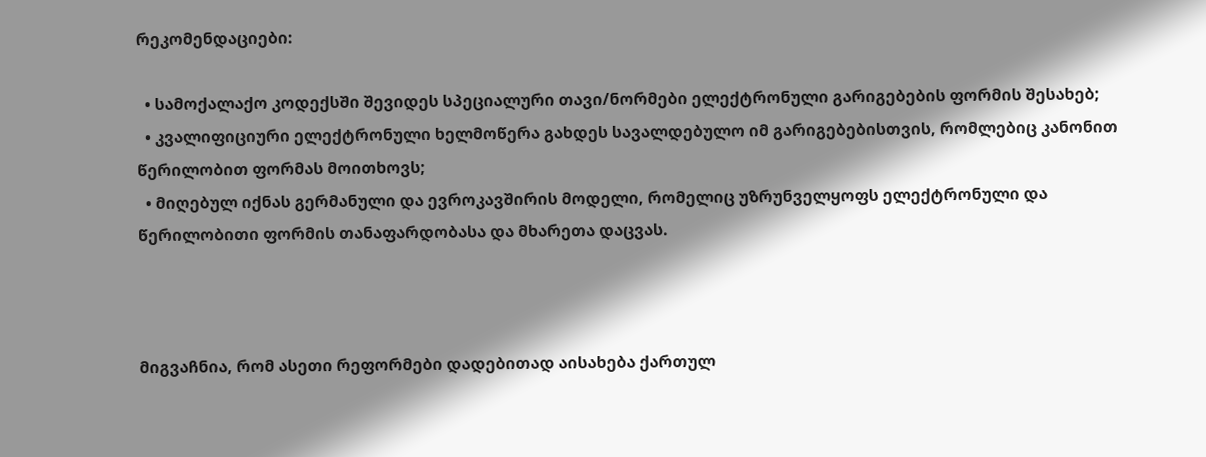რეკომენდაციები:

  • სამოქალაქო კოდექსში შევიდეს სპეციალური თავი/ნორმები ელექტრონული გარიგებების ფორმის შესახებ;
  • კვალიფიციური ელექტრონული ხელმოწერა გახდეს სავალდებულო იმ გარიგებებისთვის, რომლებიც კანონით წერილობით ფორმას მოითხოვს;
  • მიღებულ იქნას გერმანული და ევროკავშირის მოდელი, რომელიც უზრუნველყოფს ელექტრონული და წერილობითი ფორმის თანაფარდობასა და მხარეთა დაცვას.



მიგვაჩნია, რომ ასეთი რეფორმები დადებითად აისახება ქართულ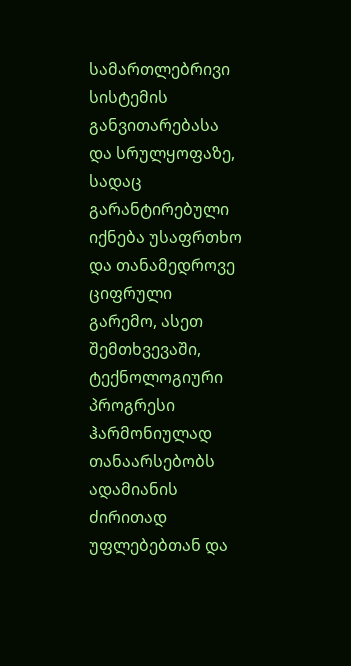სამართლებრივი სისტემის განვითარებასა და სრულყოფაზე, სადაც გარანტირებული იქნება უსაფრთხო და თანამედროვე ციფრული გარემო, ასეთ შემთხვევაში, ტექნოლოგიური პროგრესი ჰარმონიულად თანაარსებობს ადამიანის ძირითად უფლებებთან და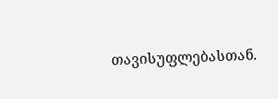თავისუფლებასთან.